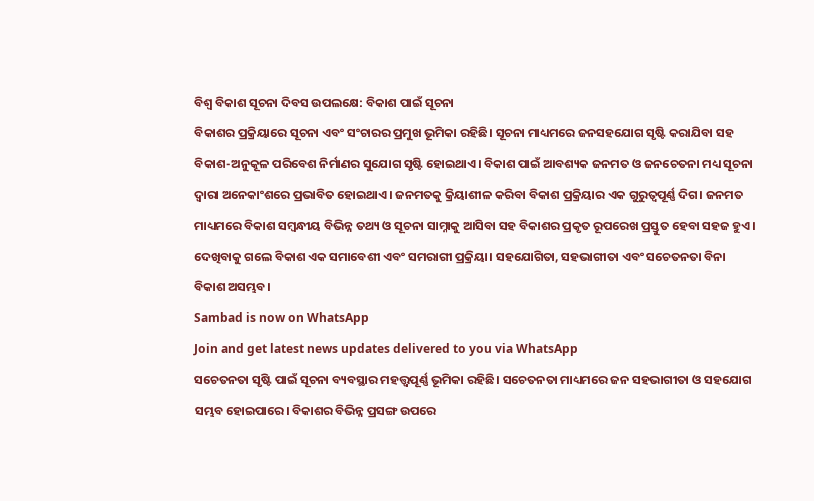ବିଶ୍ବ ବିକାଶ ସୂଚନା ଦିବସ ଉପଲକ୍ଷେ: ବିକାଶ ପାଇଁ ସୂଚନା
ବିକାଶର ପ୍ରକ୍ରିୟାରେ ସୂଚନା ଏବଂ ସଂଚାରର ପ୍ରମୁଖ ଭୂମିକା ରହିଛି। ସୂଚନା ମାଧ୍ୟମରେ ଜନସହଯୋଗ ସୃଷ୍ଟି କରାଯିବା ସହ ବିକାଶ-ଅନୁକୂଳ ପରିବେଶ ନିର୍ମାଣର ସୁଯୋଗ ସୃଷ୍ଟି ହୋଇଥାଏ। ବିକାଶ ପାଇଁ ଆବଶ୍ୟକ ଜନମତ ଓ ଜନଚେତନା ମଧ୍ୟ ସୂଚନା ଦ୍ବାରା ଅନେକାଂଶରେ ପ୍ରଭାବିତ ହୋଇଥାଏ। ଜନମତକୁ କ୍ରିୟାଶୀଳ କରିବା ବିକାଶ ପ୍ରକ୍ରିୟାର ଏକ ଗୁରୁତ୍ବପୂର୍ଣ୍ଣ ଦିଗ। ଜନମତ ମାଧ୍ୟମରେ ବିକାଶ ସମ୍ବନ୍ଧୀୟ ବିଭିନ୍ନ ତଥ୍ୟ ଓ ସୂଚନା ସାମ୍ନାକୁ ଆସିବା ସହ ବିକାଶର ପ୍ରକୃତ ରୂପରେଖ ପ୍ରସ୍ତୁତ ହେବା ସହଜ ହୁଏ। ଦେଖିବାକୁ ଗଲେ ବିକାଶ ଏକ ସମାବେଶୀ ଏବଂ ସମରାଗୀ ପ୍ରକ୍ରିୟା। ସହଯୋଗିତା, ସହଭାଗୀତା ଏବଂ ସଚେତନତା ବିନା ବିକାଶ ଅସମ୍ଭବ।
Sambad is now on WhatsApp
Join and get latest news updates delivered to you via WhatsApp
ସଚେତନତା ସୃଷ୍ଟି ପାଇଁ ସୂଚନା ବ୍ୟବସ୍ଥାର ମହତ୍ତ୍ବପୂର୍ଣ୍ଣ ଭୂମିକା ରହିଛି। ସଚେତନତା ମାଧ୍ୟମରେ ଜନ ସହଭାଗୀତା ଓ ସହଯୋଗ ସମ୍ଭବ ହୋଇପାରେ। ବିକାଶର ବିଭିନ୍ନ ପ୍ରସଙ୍ଗ ଉପରେ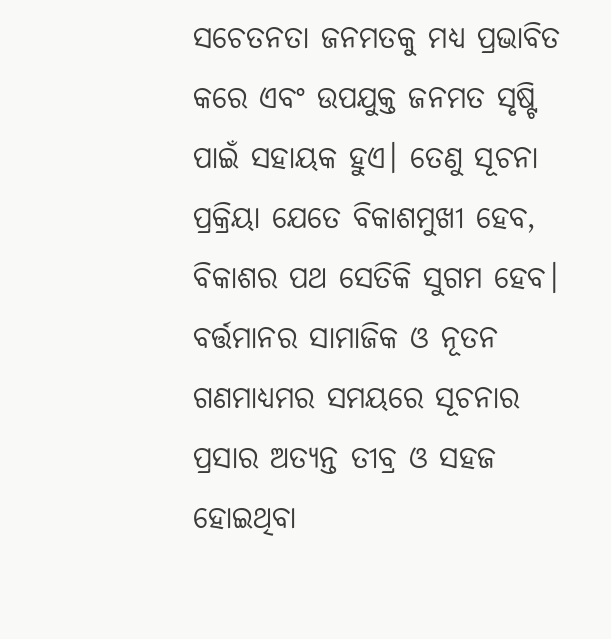ସଚେତନତା ଜନମତକୁ ମଧ୍ୟ ପ୍ରଭାବିତ କରେ ଏବଂ ଉପଯୁକ୍ତ ଜନମତ ସୃଷ୍ଟି ପାଇଁ ସହାୟକ ହୁଏ। ତେଣୁ ସୂଚନା ପ୍ରକ୍ରିୟା ଯେତେ ବିକାଶମୁଖୀ ହେବ, ବିକାଶର ପଥ ସେତିକି ସୁଗମ ହେବ। ବର୍ତ୍ତମାନର ସାମାଜିକ ଓ ନୂତନ ଗଣମାଧ୍ୟମର ସମୟରେ ସୂଚନାର ପ୍ରସାର ଅତ୍ୟନ୍ତ ତୀବ୍ର ଓ ସହଜ ହୋଇଥିବା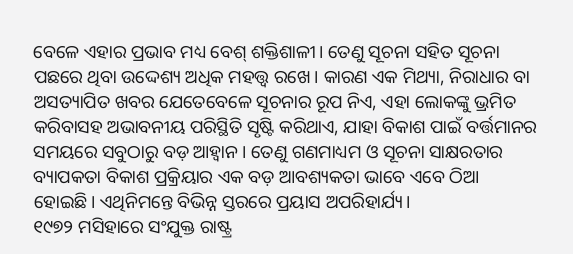ବେଳେ ଏହାର ପ୍ରଭାବ ମଧ୍ୟ ବେଶ୍ ଶକ୍ତିଶାଳୀ। ତେଣୁ ସୂଚନା ସହିତ ସୂଚନା ପଛରେ ଥିବା ଉଦ୍ଦେଶ୍ୟ ଅଧିକ ମହତ୍ତ୍ବ ରଖେ। କାରଣ ଏକ ମିଥ୍ୟା, ନିରାଧାର ବା ଅସତ୍ୟାପିତ ଖବର ଯେତେବେଳେ ସୂଚନାର ରୂପ ନିଏ, ଏହା ଲୋକଙ୍କୁ ଭ୍ରମିତ କରିବାସହ ଅଭାବନୀୟ ପରିସ୍ଥିତି ସୃଷ୍ଟି କରିଥାଏ, ଯାହା ବିକାଶ ପାଇଁ ବର୍ତ୍ତମାନର ସମୟରେ ସବୁଠାରୁ ବଡ଼ ଆହ୍ବାନ। ତେଣୁ ଗଣମାଧ୍ୟମ ଓ ସୂଚନା ସାକ୍ଷରତାର ବ୍ୟାପକତା ବିକାଶ ପ୍ରକ୍ରିୟାର ଏକ ବଡ଼ ଆବଶ୍ୟକତା ଭାବେ ଏବେ ଠିଆ ହୋଇଛି। ଏଥିନିମନ୍ତେ ବିଭିନ୍ନ ସ୍ତରରେ ପ୍ରୟାସ ଅପରିହାର୍ଯ୍ୟ।
୧୯୭୨ ମସିହାରେ ସଂଯୁକ୍ତ ରାଷ୍ଟ୍ର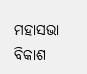ମହାସଭା ବିକାଶ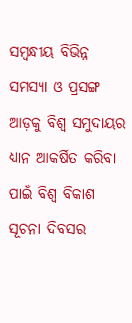ସମ୍ବନ୍ଧୀୟ ବିଭିନ୍ନ ସମସ୍ୟା ଓ ପ୍ରସଙ୍ଗ ଆଡ଼କୁ ବିଶ୍ବ ସମୁଦାୟର ଧ୍ୟାନ ଆକର୍ଷିତ କରିବା ପାଇଁ ବିଶ୍ବ ବିକାଶ ସୂଚନା ଦିବସର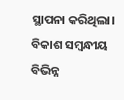ସ୍ଥାପନା କରିଥିଲା। ବିକାଶ ସମ୍ବନ୍ଧୀୟ ବିଭିନ୍ନ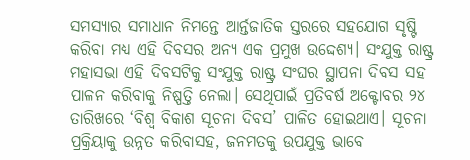ସମସ୍ୟାର ସମାଧାନ ନିମନ୍ତେ ଆର୍ନ୍ତଜାତିକ ସ୍ତରରେ ସହଯୋଗ ସୃଷ୍ଟି କରିବା ମଧ୍ୟ ଏହି ଦିବସର ଅନ୍ୟ ଏକ ପ୍ରମୁଖ ଉଦ୍ଦେଶ୍ୟ। ସଂଯୁକ୍ତ ରାଷ୍ଟ୍ର ମହାସଭା ଏହି ଦିବସଟିକୁ ସଂଯୁକ୍ତ ରାଷ୍ଟ୍ର ସଂଘର ସ୍ଥାପନା ଦିବସ ସହ ପାଳନ କରିବାକୁ ନିଷ୍ପତ୍ତି ନେଲା। ସେଥିପାଇଁ ପ୍ରତିବର୍ଷ ଅକ୍ଟୋବର ୨୪ ତାରିଖରେ ‘ବିଶ୍ବ ବିକାଶ ସୂଚନା ଦିବସ’ ପାଳିତ ହୋଇଥାଏ। ସୂଚନା ପ୍ରକ୍ରିୟାକୁ ଉନ୍ନତ କରିବାସହ, ଜନମତକୁ ଉପଯୁକ୍ତ ଭାବେ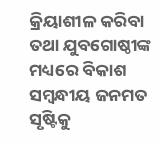କ୍ରିୟାଶୀଳ କରିବା ତଥା ଯୁବଗୋଷ୍ଠୀଙ୍କ ମଧ୍ୟରେ ବିକାଶ ସମ୍ବନ୍ଧୀୟ ଜନମତ ସୃଷ୍ଟିକୁ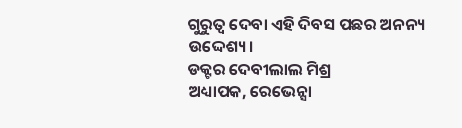ଗୁରୁତ୍ବ ଦେବା ଏହି ଦିବସ ପଛର ଅନନ୍ୟ ଉଦ୍ଦେଶ୍ୟ।
ଡକ୍ଟର ଦେବୀଲାଲ ମିଶ୍ର
ଅଧ୍ୟାପକ, ରେଭେନ୍ସା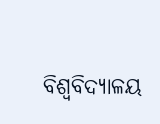ବିଶ୍ବବିଦ୍ୟାଳୟ